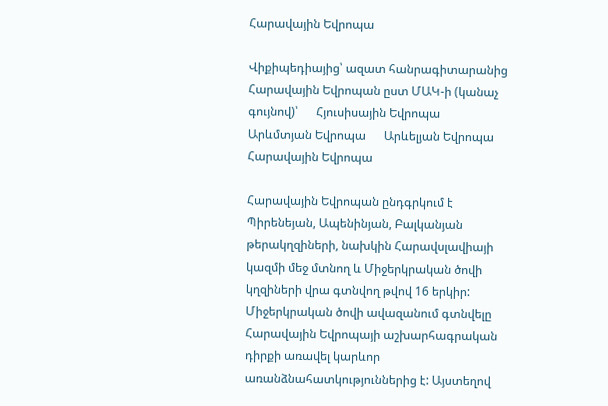Հարավային Եվրոպա

Վիքիպեդիայից՝ ազատ հանրագիտարանից
Հարավային Եվրոպան ըստ ՄԱԿ-ի (կանաչ գույնով)՝      Հյուսիսային Եվրոպա      Արևմտյան Եվրոպա      Արևելյան Եվրոպա      Հարավային Եվրոպա

Հարավային Եվրոպան ընդգրկում է Պիրենեյան, Ապենինյան, Բալկանյան թերակղզիների, նախկին Հարավսլավիայի կազմի մեջ մտնող և Միջերկրական ծովի կղզիների վրա գտնվող թվով 16 երկիր: Միջերկրական ծովի ավազանում գտնվելը Հարավային Եվրոպայի աշխարհագրական դիրքի առավել կարևոր առանձնահատկություններից է: Այստեղով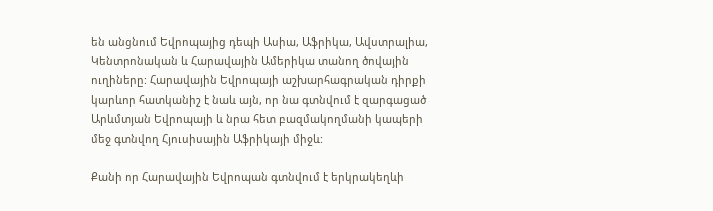են անցնում Եվրոպայից դեպի Ասիա, Աֆրիկա, Ավստրալիա, Կենտրոնական և Հարավային Ամերիկա տանող ծովային ուղիները: Հարավային Եվրոպայի աշխարհագրական դիրքի կարևոր հատկանիշ է նաև այն, որ նա գտնվում է զարգացած Արևմտյան Եվրոպայի և նրա հետ բազմակողմանի կապերի մեջ գտնվող Հյուսիսային Աֆրիկայի միջև:

Քանի որ Հարավային Եվրոպան գտնվում է երկրակեղևի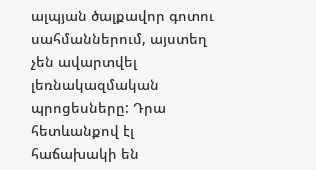ալպյան ծալքավոր գոտու սահմաններում, այստեղ չեն ավարտվել լեռնակազմական պրոցեսները: Դրա հետևանքով էլ հաճախակի են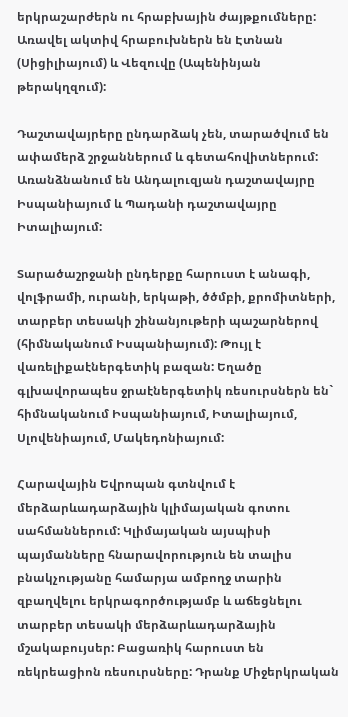երկրաշարժերն ու հրաբխային ժայթքումները: Առավել ակտիվ հրաբուխներն են Էտնան (Սիցիլիայում) և Վեզուվը (Ապենինյան թերակղզում):

Դաշտավայրերը ընդարձակ չեն, տարածվում են ափամերձ շրջաններում և գետահովիտներում: Առանձնանում են Անդալուզյան դաշտավայրը Իսպանիայում և Պադանի դաշտավայրը Իտալիայում:

Տարածաշրջանի ընդերքը հարուստ է անագի, վոլֆրամի, ուրանի, երկաթի, ծծմբի, քրոմիտների, տարբեր տեսակի շինանյութերի պաշարներով (հիմնականում Իսպանիայում): Թույլ է վառելիքաէներգետիկ բազան: Եղածը գլխավորապես ջրաէներգետիկ ռեսուրսներն են` հիմնականում Իսպանիայում, Իտալիայում, Սլովենիայում, Մակեդոնիայում:

Հարավային Եվրոպան գտնվում է մերձարևադարձային կլիմայական գոտու սահմաններում: Կլիմայական այսպիսի պայմանները հնարավորություն են տալիս բնակչությանը համարյա ամբողջ տարին զբաղվելու երկրագործությամբ և աճեցնելու տարբեր տեսակի մերձարևադարձային մշակաբույսեր: Բացառիկ հարուստ են ռեկրեացիոն ռեսուրսները: Դրանք Միջերկրական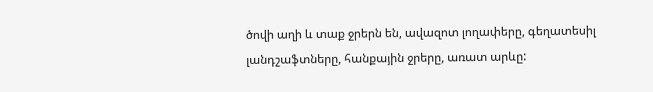ծովի աղի և տաք ջրերն են, ավազոտ լողափերը, գեղատեսիլ լանդշաֆտները, հանքային ջրերը, առատ արևը: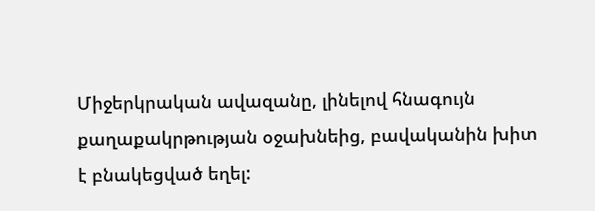Միջերկրական ավազանը, լինելով հնագույն քաղաքակրթության օջախնեից, բավականին խիտ է բնակեցված եղել: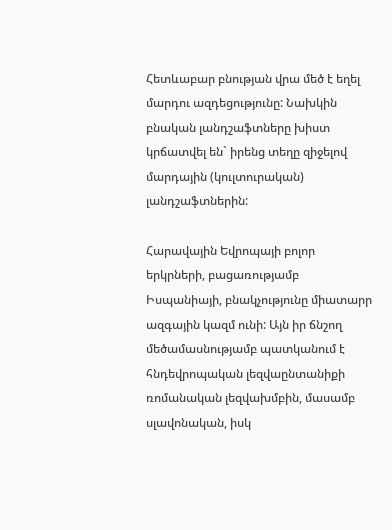Հետևաբար բնության վրա մեծ է եղել մարդու ազդեցությունը: Նախկին բնական լանդշաֆտները խիստ կրճատվել են` իրենց տեղը զիջելով մարդային (կուլտուրական) լանդշաֆտներին:

Հարավային Եվրոպայի բոլոր երկրների, բացառությամբ Իսպանիայի, բնակչությունը միատարր ազգային կազմ ունի: Այն իր ճնշող մեծամասնությամբ պատկանում է հնդեվրոպական լեզվաընտանիքի ռոմանական լեզվախմբին, մասամբ սլավոնական, իսկ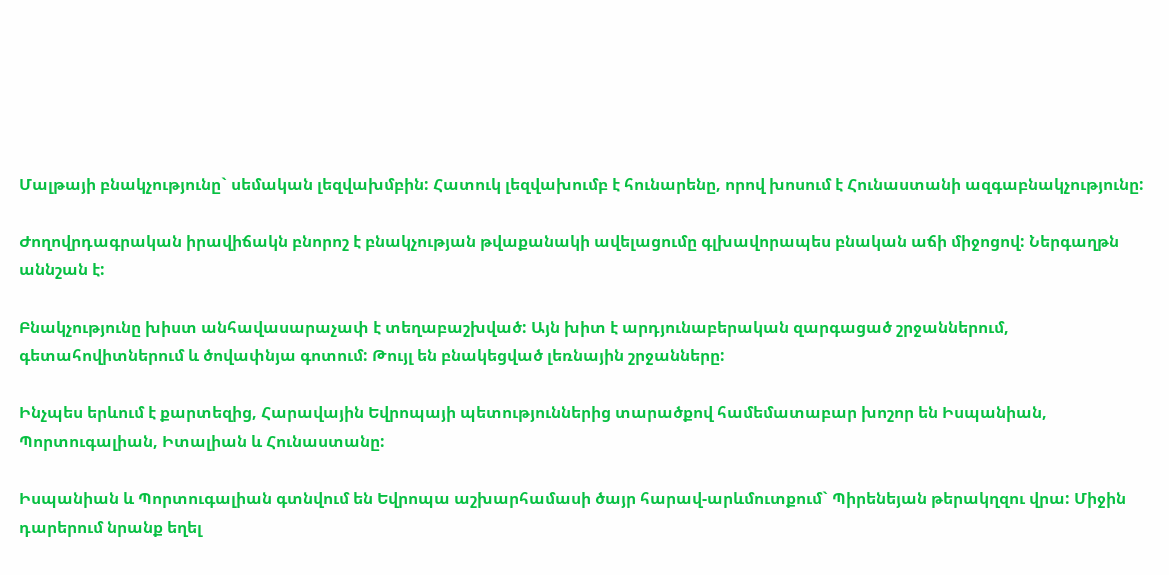Մալթայի բնակչությունը` սեմական լեզվախմբին: Հատուկ լեզվախումբ է հունարենը, որով խոսում է Հունաստանի ազգաբնակչությունը:

Ժողովրդագրական իրավիճակն բնորոշ է բնակչության թվաքանակի ավելացումը գլխավորապես բնական աճի միջոցով: Ներգաղթն աննշան է:

Բնակչությունը խիստ անհավասարաչափ է տեղաբաշխված: Այն խիտ է արդյունաբերական զարգացած շրջաններում, գետահովիտներում և ծովափնյա գոտում: Թույլ են բնակեցված լեռնային շրջանները:

Ինչպես երևում է քարտեզից, Հարավային Եվրոպայի պետություններից տարածքով համեմատաբար խոշոր են Իսպանիան, Պորտուգալիան, Իտալիան և Հունաստանը:

Իսպանիան և Պորտուգալիան գտնվում են Եվրոպա աշխարհամասի ծայր հարավ-արևմուտքում` Պիրենեյան թերակղզու վրա: Միջին դարերում նրանք եղել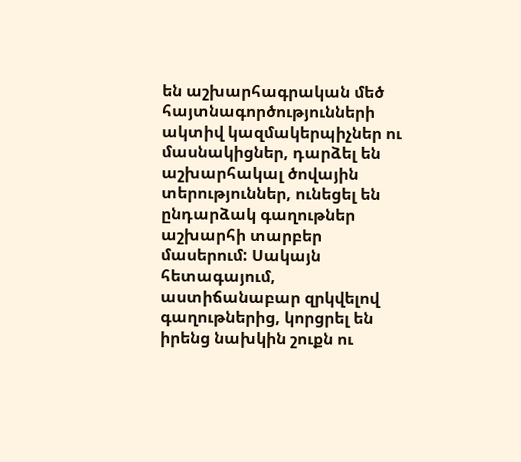են աշխարհագրական մեծ հայտնագործությունների ակտիվ կազմակերպիչներ ու մասնակիցներ, դարձել են աշխարհակալ ծովային տերություններ, ունեցել են ընդարձակ գաղութներ աշխարհի տարբեր մասերում: Սակայն հետագայում, աստիճանաբար զրկվելով գաղութներից, կորցրել են իրենց նախկին շուքն ու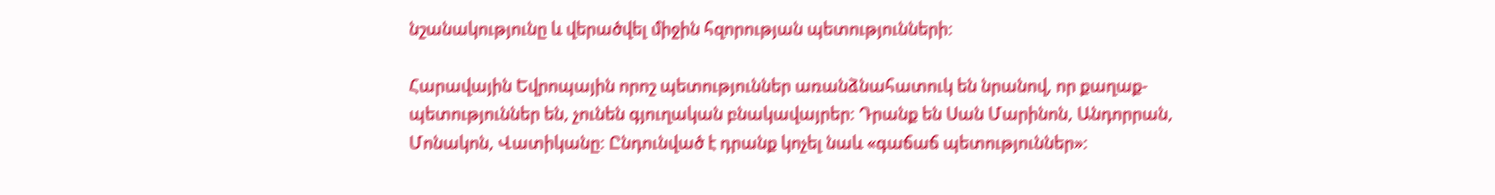նշանակությունը և վերածվել միջին հզորության պետությունների:

Հարավային Եվրոպային որոշ պետություններ առանձնահատուկ են նրանով, որ քաղաք-պետություններ են, չունեն գյուղական բնակավայրեր: Դրանք են Սան Մարինոն, Անդորրան, Մոնակոն, Վատիկանը: Ընդունված է դրանք կոչել նաև «գաճաճ պետություններ»: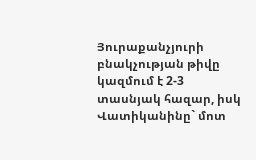Յուրաքանչյուրի բնակչության թիվը կազմում է 2-3 տասնյակ հազար, իսկ Վատիկանինը` մոտ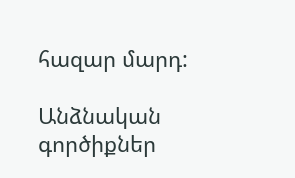հազար մարդ:

Անձնական գործիքներ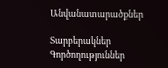Անվանատարածքներ

Տարբերակներ
Գործողություններ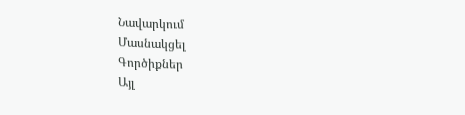Նավարկում
Մասնակցել
Գործիքներ
Այլ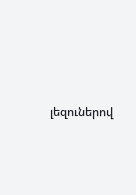լեզուներով